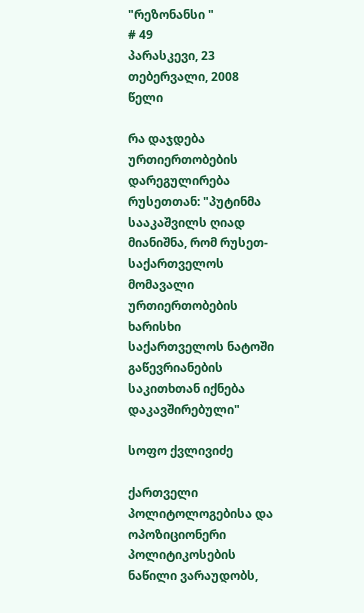"რეზონანსი "
# 49
პარასკევი, 23 თებერვალი, 2008 წელი

რა დაჯდება ურთიერთობების დარეგულირება რუსეთთან: "პუტინმა სააკაშვილს ღიად მიანიშნა, რომ რუსეთ-საქართველოს მომავალი ურთიერთობების ხარისხი საქართველოს ნატოში გაწევრიანების საკითხთან იქნება დაკავშირებული"

სოფო ქვლივიძე

ქართველი პოლიტოლოგებისა და ოპოზიციონერი პოლიტიკოსების ნაწილი ვარაუდობს,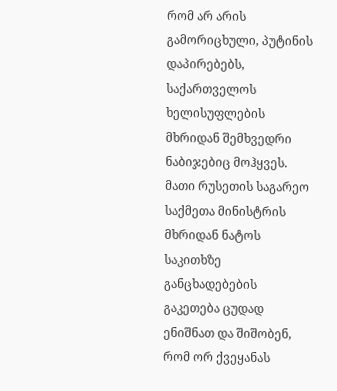რომ არ არის გამორიცხული, პუტინის დაპირებებს, საქართველოს ხელისუფლების მხრიდან შემხვედრი ნაბიჯებიც მოჰყვეს. მათი რუსეთის საგარეო საქმეთა მინისტრის მხრიდან ნატოს საკითხზე განცხადებების გაკეთება ცუდად ენიშნათ და შიშობენ, რომ ორ ქვეყანას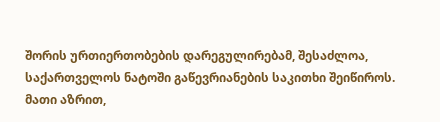შორის ურთიერთობების დარეგულირებამ, შესაძლოა, საქართველოს ნატოში გაწევრიანების საკითხი შეიწიროს. მათი აზრით,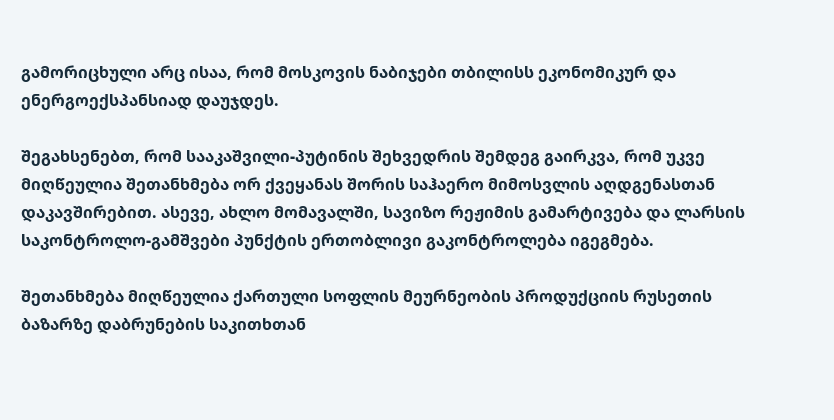გამორიცხული არც ისაა, რომ მოსკოვის ნაბიჯები თბილისს ეკონომიკურ და ენერგოექსპანსიად დაუჯდეს.

შეგახსენებთ, რომ სააკაშვილი-პუტინის შეხვედრის შემდეგ გაირკვა, რომ უკვე მიღწეულია შეთანხმება ორ ქვეყანას შორის საჰაერო მიმოსვლის აღდგენასთან დაკავშირებით. ასევე, ახლო მომავალში, სავიზო რეჟიმის გამარტივება და ლარსის საკონტროლო-გამშვები პუნქტის ერთობლივი გაკონტროლება იგეგმება.

შეთანხმება მიღწეულია ქართული სოფლის მეურნეობის პროდუქციის რუსეთის ბაზარზე დაბრუნების საკითხთან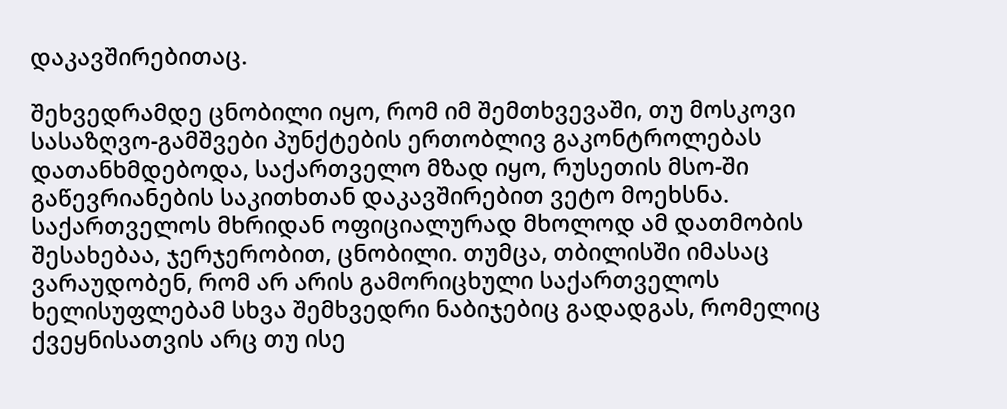დაკავშირებითაც.

შეხვედრამდე ცნობილი იყო, რომ იმ შემთხვევაში, თუ მოსკოვი სასაზღვო-გამშვები პუნქტების ერთობლივ გაკონტროლებას დათანხმდებოდა, საქართველო მზად იყო, რუსეთის მსო-ში გაწევრიანების საკითხთან დაკავშირებით ვეტო მოეხსნა. საქართველოს მხრიდან ოფიციალურად მხოლოდ ამ დათმობის შესახებაა, ჯერჯერობით, ცნობილი. თუმცა, თბილისში იმასაც ვარაუდობენ, რომ არ არის გამორიცხული საქართველოს ხელისუფლებამ სხვა შემხვედრი ნაბიჯებიც გადადგას, რომელიც ქვეყნისათვის არც თუ ისე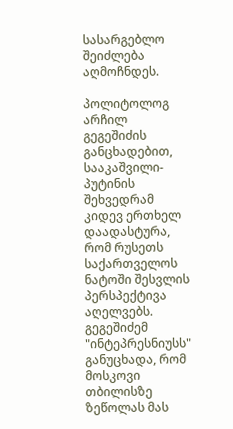სასარგებლო შეიძლება აღმოჩნდეს.

პოლიტოლოგ არჩილ გეგეშიძის განცხადებით, სააკაშვილი-პუტინის შეხვედრამ კიდევ ერთხელ დაადასტურა, რომ რუსეთს საქართველოს ნატოში შესვლის პერსპექტივა აღელვებს. გეგეშიძემ "ინტეპრესნიუსს" განუცხადა, რომ მოსკოვი თბილისზე ზეწოლას მას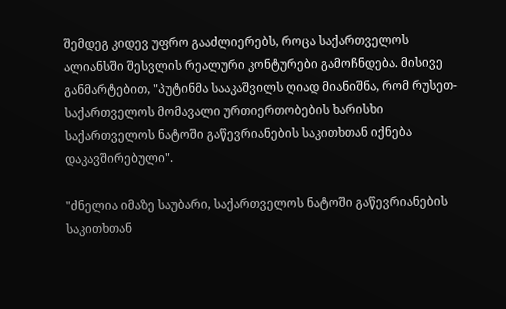შემდეგ კიდევ უფრო გააძლიერებს, როცა საქართველოს ალიანსში შესვლის რეალური კონტურები გამოჩნდება. მისივე განმარტებით, "პუტინმა სააკაშვილს ღიად მიანიშნა, რომ რუსეთ-საქართველოს მომავალი ურთიერთობების ხარისხი საქართველოს ნატოში გაწევრიანების საკითხთან იქნება დაკავშირებული".

"ძნელია იმაზე საუბარი, საქართველოს ნატოში გაწევრიანების საკითხთან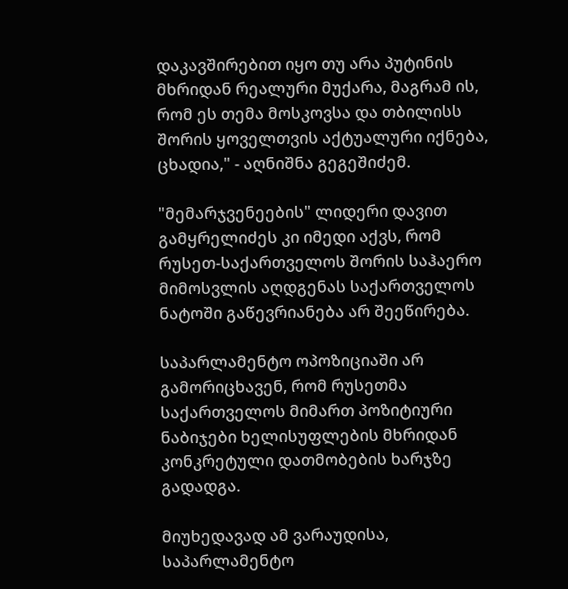დაკავშირებით იყო თუ არა პუტინის მხრიდან რეალური მუქარა, მაგრამ ის, რომ ეს თემა მოსკოვსა და თბილისს შორის ყოველთვის აქტუალური იქნება, ცხადია," - აღნიშნა გეგეშიძემ.

"მემარჯვენეების" ლიდერი დავით გამყრელიძეს კი იმედი აქვს, რომ რუსეთ-საქართველოს შორის საჰაერო მიმოსვლის აღდგენას საქართველოს ნატოში გაწევრიანება არ შეეწირება.

საპარლამენტო ოპოზიციაში არ გამორიცხავენ, რომ რუსეთმა საქართველოს მიმართ პოზიტიური ნაბიჯები ხელისუფლების მხრიდან კონკრეტული დათმობების ხარჯზე გადადგა.

მიუხედავად ამ ვარაუდისა, საპარლამენტო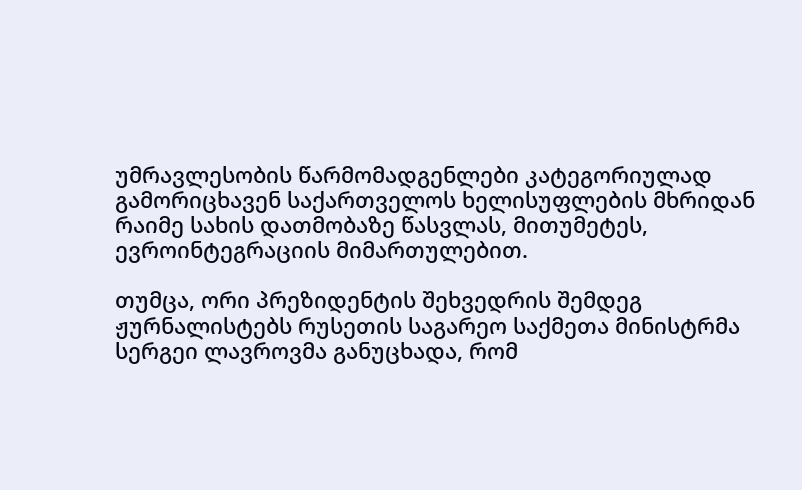უმრავლესობის წარმომადგენლები კატეგორიულად გამორიცხავენ საქართველოს ხელისუფლების მხრიდან რაიმე სახის დათმობაზე წასვლას, მითუმეტეს, ევროინტეგრაციის მიმართულებით.

თუმცა, ორი პრეზიდენტის შეხვედრის შემდეგ ჟურნალისტებს რუსეთის საგარეო საქმეთა მინისტრმა სერგეი ლავროვმა განუცხადა, რომ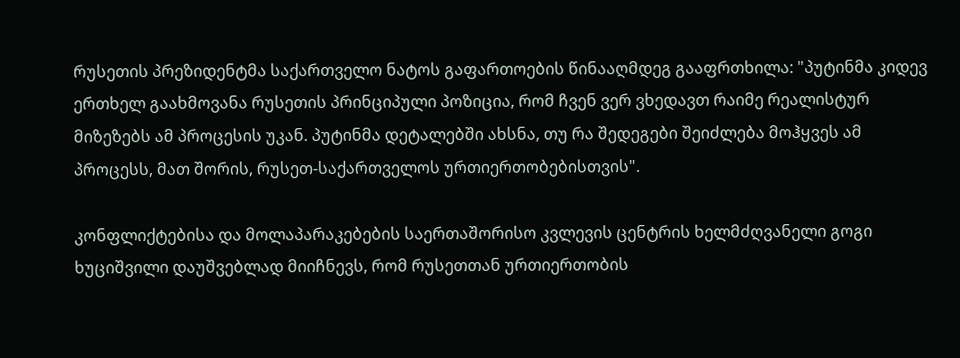რუსეთის პრეზიდენტმა საქართველო ნატოს გაფართოების წინააღმდეგ გააფრთხილა: "პუტინმა კიდევ ერთხელ გაახმოვანა რუსეთის პრინციპული პოზიცია, რომ ჩვენ ვერ ვხედავთ რაიმე რეალისტურ მიზეზებს ამ პროცესის უკან. პუტინმა დეტალებში ახსნა, თუ რა შედეგები შეიძლება მოჰყვეს ამ პროცესს, მათ შორის, რუსეთ-საქართველოს ურთიერთობებისთვის".

კონფლიქტებისა და მოლაპარაკებების საერთაშორისო კვლევის ცენტრის ხელმძღვანელი გოგი ხუციშვილი დაუშვებლად მიიჩნევს, რომ რუსეთთან ურთიერთობის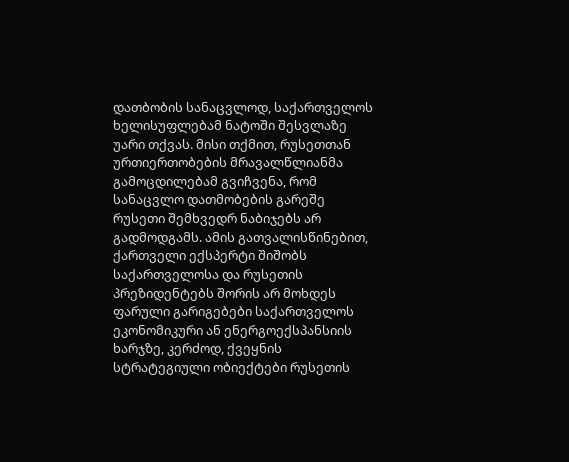დათბობის სანაცვლოდ, საქართველოს ხელისუფლებამ ნატოში შესვლაზე უარი თქვას. მისი თქმით, რუსეთთან ურთიერთობების მრავალწლიანმა გამოცდილებამ გვიჩვენა, რომ სანაცვლო დათმობების გარეშე რუსეთი შემხვედრ ნაბიჯებს არ გადმოდგამს. ამის გათვალისწინებით, ქართველი ექსპერტი შიშობს საქართველოსა და რუსეთის პრეზიდენტებს შორის არ მოხდეს ფარული გარიგებები საქართველოს ეკონომიკური ან ენერგოექსპანსიის ხარჯზე, კერძოდ, ქვეყნის სტრატეგიული ობიექტები რუსეთის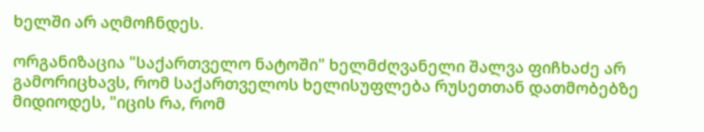ხელში არ აღმოჩნდეს.

ორგანიზაცია "საქართველო ნატოში" ხელმძღვანელი შალვა ფიჩხაძე არ გამორიცხავს, რომ საქართველოს ხელისუფლება რუსეთთან დათმობებზე მიდიოდეს, "იცის რა, რომ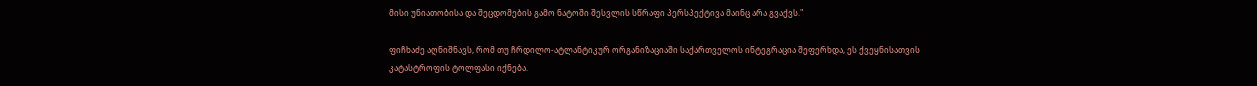მისი უნიათობისა და შეცდომების გამო ნატოში შესვლის სწრაფი პერსპექტივა მაინც არა გვაქვს."

ფიჩხაძე აღნიშნავს, რომ თუ ჩრდილო-ატლანტიკურ ორგანიზაციაში საქართველოს ინტეგრაცია შეფერხდა, ეს ქვეყნისათვის კატასტროფის ტოლფასი იქნება.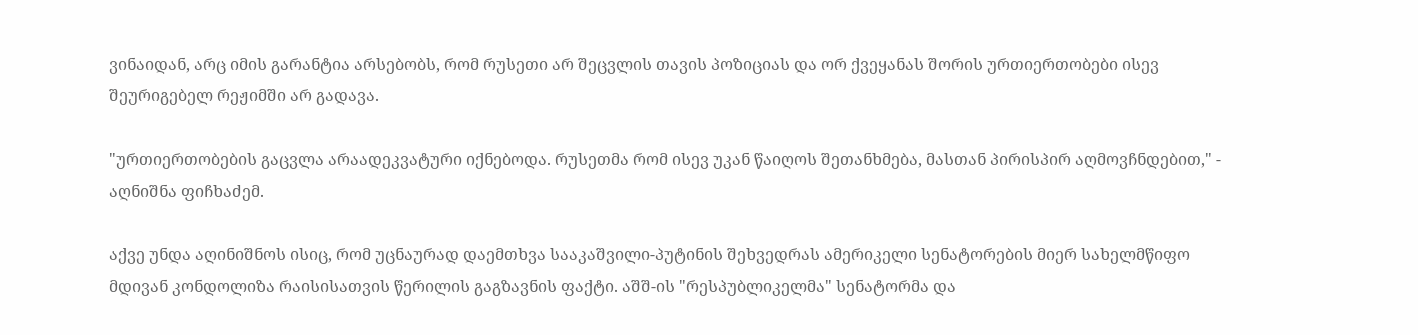ვინაიდან, არც იმის გარანტია არსებობს, რომ რუსეთი არ შეცვლის თავის პოზიციას და ორ ქვეყანას შორის ურთიერთობები ისევ შეურიგებელ რეჟიმში არ გადავა.

"ურთიერთობების გაცვლა არაადეკვატური იქნებოდა. რუსეთმა რომ ისევ უკან წაიღოს შეთანხმება, მასთან პირისპირ აღმოვჩნდებით," - აღნიშნა ფიჩხაძემ.

აქვე უნდა აღინიშნოს ისიც, რომ უცნაურად დაემთხვა სააკაშვილი-პუტინის შეხვედრას ამერიკელი სენატორების მიერ სახელმწიფო მდივან კონდოლიზა რაისისათვის წერილის გაგზავნის ფაქტი. აშშ-ის "რესპუბლიკელმა" სენატორმა და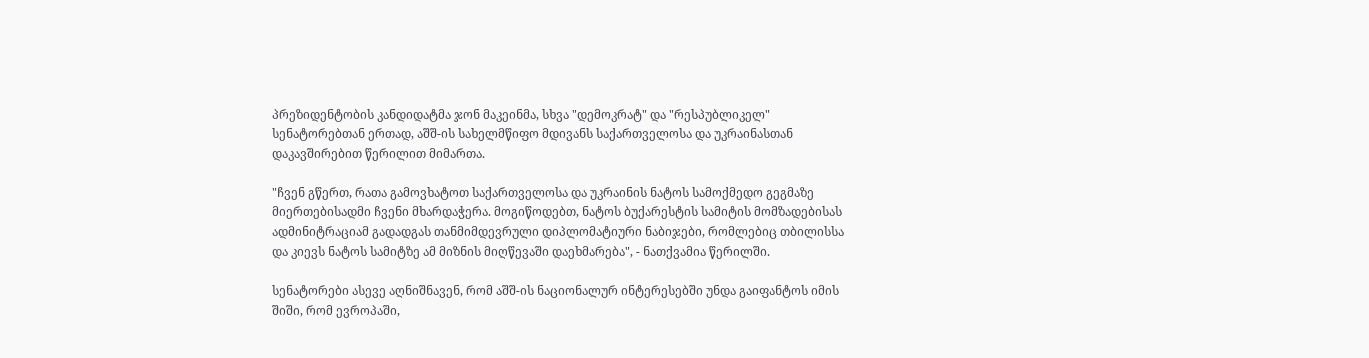პრეზიდენტობის კანდიდატმა ჯონ მაკეინმა, სხვა "დემოკრატ" და "რესპუბლიკელ" სენატორებთან ერთად, აშშ-ის სახელმწიფო მდივანს საქართველოსა და უკრაინასთან დაკავშირებით წერილით მიმართა.

"ჩვენ გწერთ, რათა გამოვხატოთ საქართველოსა და უკრაინის ნატოს სამოქმედო გეგმაზე მიერთებისადმი ჩვენი მხარდაჭერა. მოგიწოდებთ, ნატოს ბუქარესტის სამიტის მომზადებისას ადმინიტრაციამ გადადგას თანმიმდევრული დიპლომატიური ნაბიჯები, რომლებიც თბილისსა და კიევს ნატოს სამიტზე ამ მიზნის მიღწევაში დაეხმარება", - ნათქვამია წერილში.

სენატორები ასევე აღნიშნავენ, რომ აშშ-ის ნაციონალურ ინტერესებში უნდა გაიფანტოს იმის შიში, რომ ევროპაში,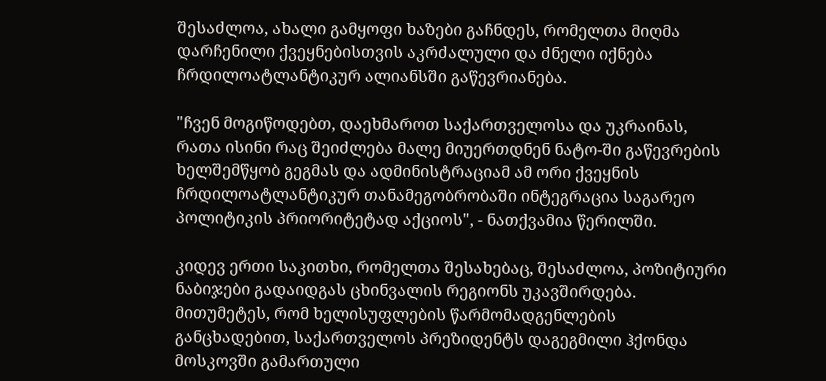შესაძლოა, ახალი გამყოფი ხაზები გაჩნდეს, რომელთა მიღმა დარჩენილი ქვეყნებისთვის აკრძალული და ძნელი იქნება ჩრდილოატლანტიკურ ალიანსში გაწევრიანება.

"ჩვენ მოგიწოდებთ, დაეხმაროთ საქართველოსა და უკრაინას, რათა ისინი რაც შეიძლება მალე მიუერთდნენ ნატო-ში გაწევრების ხელშემწყობ გეგმას და ადმინისტრაციამ ამ ორი ქვეყნის ჩრდილოატლანტიკურ თანამეგობრობაში ინტეგრაცია საგარეო პოლიტიკის პრიორიტეტად აქციოს", - ნათქვამია წერილში.

კიდევ ერთი საკითხი, რომელთა შესახებაც, შესაძლოა, პოზიტიური ნაბიჯები გადაიდგას ცხინვალის რეგიონს უკავშირდება. მითუმეტეს, რომ ხელისუფლების წარმომადგენლების განცხადებით, საქართველოს პრეზიდენტს დაგეგმილი ჰქონდა მოსკოვში გამართული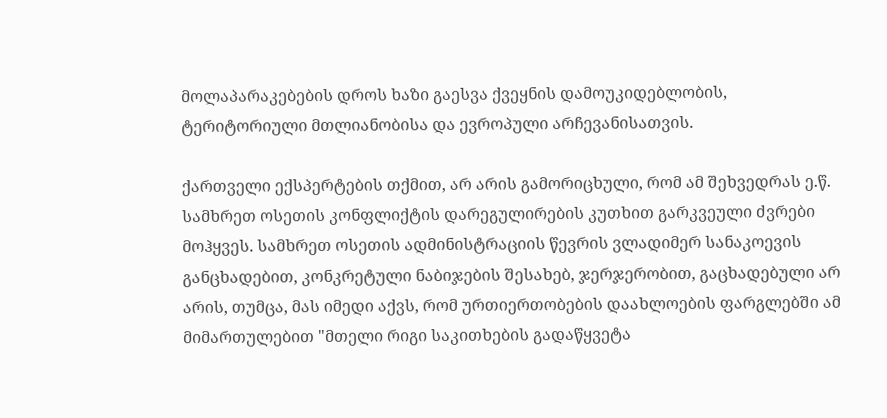მოლაპარაკებების დროს ხაზი გაესვა ქვეყნის დამოუკიდებლობის, ტერიტორიული მთლიანობისა და ევროპული არჩევანისათვის.

ქართველი ექსპერტების თქმით, არ არის გამორიცხული, რომ ამ შეხვედრას ე.წ. სამხრეთ ოსეთის კონფლიქტის დარეგულირების კუთხით გარკვეული ძვრები მოჰყვეს. სამხრეთ ოსეთის ადმინისტრაციის წევრის ვლადიმერ სანაკოევის განცხადებით, კონკრეტული ნაბიჯების შესახებ, ჯერჯერობით, გაცხადებული არ არის, თუმცა, მას იმედი აქვს, რომ ურთიერთობების დაახლოების ფარგლებში ამ მიმართულებით "მთელი რიგი საკითხების გადაწყვეტა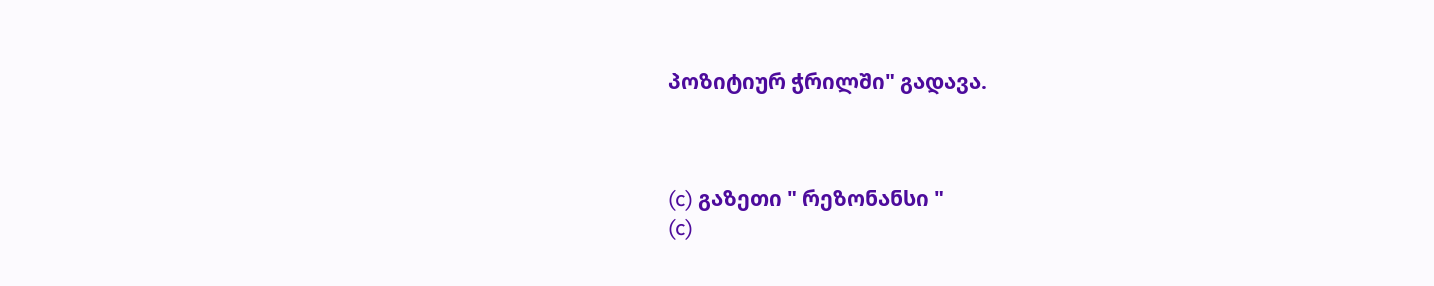პოზიტიურ ჭრილში" გადავა.



(c) გაზეთი " რეზონანსი "
(c)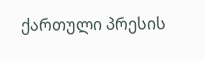ქართული პრესის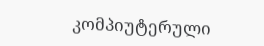კომპიუტერული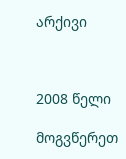არქივი



2008 წელი

მოგვწერეთ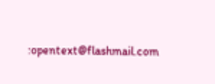:opentext@flashmail.com